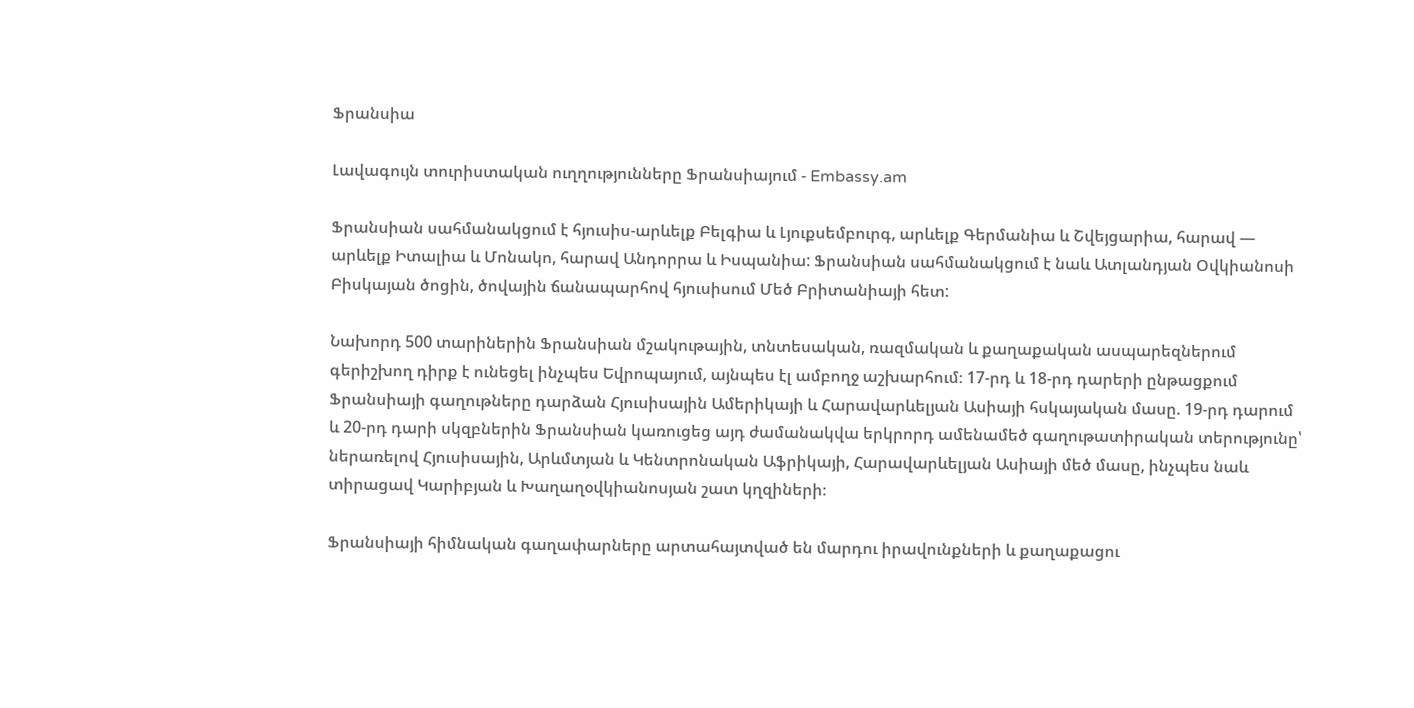Ֆրանսիա

Լավագույն տուրիստական ուղղությունները Ֆրանսիայում - Embassy.am

Ֆրանսիան սահմանակցում է հյուսիս-արևելք Բելգիա և Լյուքսեմբուրգ, արևելք Գերմանիա և Շվեյցարիա, հարավ — արևելք Իտալիա և Մոնակո, հարավ Անդորրա և Իսպանիա: Ֆրանսիան սահմանակցում է նաև Ատլանդյան Օվկիանոսի Բիսկայան ծոցին, ծովային ճանապարհով հյուսիսում Մեծ Բրիտանիայի հետ:

Նախորդ 500 տարիներին Ֆրանսիան մշակութային, տնտեսական, ռազմական և քաղաքական ասպարեզներում գերիշխող դիրք է ունեցել ինչպես Եվրոպայում, այնպես էլ ամբողջ աշխարհում։ 17-րդ և 18-րդ դարերի ընթացքում Ֆրանսիայի գաղութները դարձան Հյուսիսային Ամերիկայի և Հարավարևելյան Ասիայի հսկայական մասը. 19-րդ դարում և 20-րդ դարի սկզբներին Ֆրանսիան կառուցեց այդ ժամանակվա երկրորդ ամենամեծ գաղութատիրական տերությունը՝ ներառելով Հյուսիսային, Արևմտյան և Կենտրոնական Աֆրիկայի, Հարավարևելյան Ասիայի մեծ մասը, ինչպես նաև տիրացավ Կարիբյան և Խաղաղօվկիանոսյան շատ կղզիների։

Ֆրանսիայի հիմնական գաղափարները արտահայտված են մարդու իրավունքների և քաղաքացու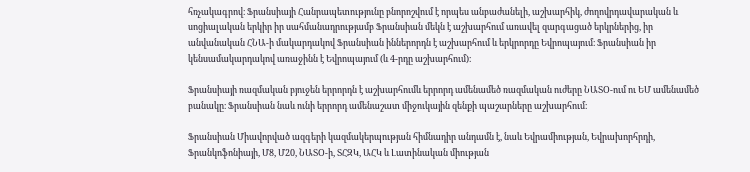հռչակագրով։ Ֆրանսիայի Հանրապետությունը բնորոշվում է որպես անբաժանելի, աշխարհիկ, ժողովրդավարական և սոցիալական երկիր իր սահմանադրությամբ Ֆրանսիան մեկն է աշխարհում առավել զարգացած երկրներից, իր անվանական ՀՆԱ-ի մակարդակով Ֆրանսիան իններորդն է աշխարհում և երկրորդը Եվրոպայում։ Ֆրանսիան իր կենսամակարդակով առաջինն է Եվրոպայում (և 4-րդը աշխարհում)։

Ֆրանսիայի ռազմական բյուջեն երրորդն է աշխարհումև երրորդ ամենամեծ ռազմական ուժերը ՆԱՏՕ-ում ու ԵՄ ամենամեծ բանակը։ Ֆրանսիան նաև ունի երրորդ ամենաշատ միջուկային զենքի պաշարները աշխարհում։

Ֆրանսիան Միավորված ազգերի կազմակերպության հիմնադիր անդամն է, նաև Եվրամիության, Եվրախորհրդի, Ֆրանկոֆոնիայի, Մ8, Մ20, ՆԱՏՕ-ի, ՏՀԶԿ, ԱՀԿ և Լատինական միության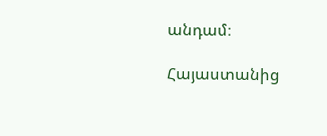անդամ։

Հայաստանից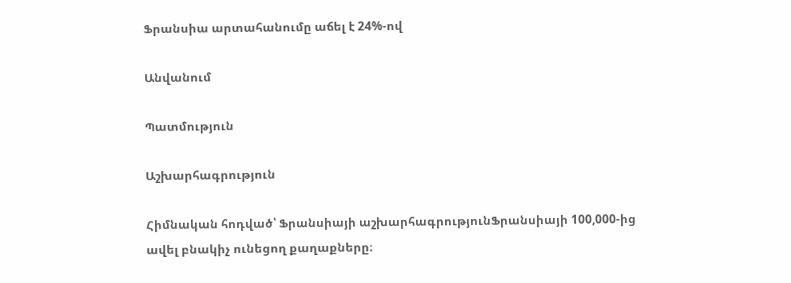Ֆրանսիա արտահանումը աճել է 24%-ով

Անվանում

Պատմություն

Աշխարհագրություն

Հիմնական հոդված՝ Ֆրանսիայի աշխարհագրությունՖրանսիայի 100,000-ից ավել բնակիչ ունեցող քաղաքները։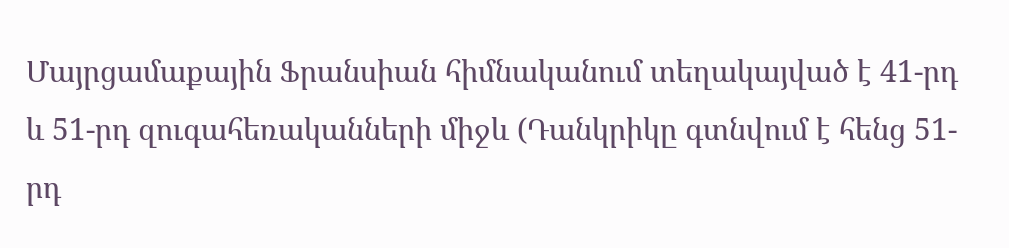Մայրցամաքային Ֆրանսիան հիմնականում տեղակայված է 41-րդ և 51-րդ զուգահեռականների միջև (Դանկրիկը գտնվում է հենց 51-րդ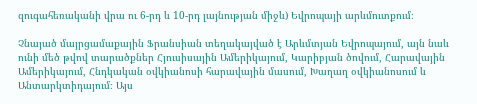զուգահեռականի վրա ու 6-րդ և 10-րդ լայնության միջև) Եվրոպայի արևմուտքում։

Չնայած մայրցամաքային Ֆրանսիան տեղակայված է Արևմտյան Եվրոպայում, այն նաև ունի մեծ թվով տարածքներ Հյուսիսային Ամերիկայում, Կարիբյան ծովում, Հարավային Ամերիկայում, Հնդկական օվկիանոսի հարավային մասում, Խաղաղ օվկիանոսում և Անտարկտիդայում։ Այս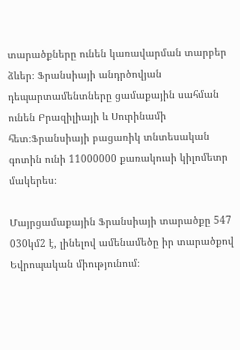տարածքները ունեն կառավարման տարբեր ձևեր։ Ֆրանսիայի անդրծովյան դեպարտամենտները ցամաքային սահման ունեն Բրազիլիայի և Սուրինամի հետ։Ֆրանսիայի բացառիկ տնտեսական գոտին ունի 11000000 քառակուսի կիլոմետր մակերես։

Մայրցամաքային Ֆրանսիայի տարածքը 547 030կմ2 է, լինելով ամենամեծը իր տարածքով Եվրոպական միությունում։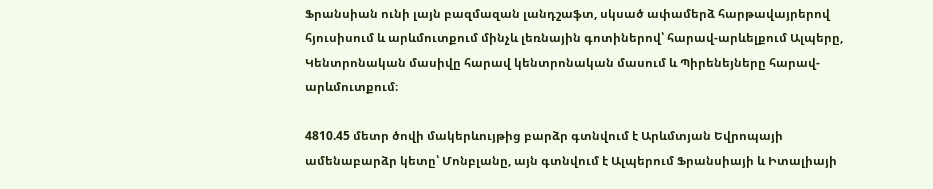Ֆրանսիան ունի լայն բազմազան լանդշաֆտ, սկսած ափամերձ հարթավայրերով հյուսիսում և արևմուտքում մինչև լեռնային գոտիներով՝ հարավ-արևելքում Ալպերը, Կենտրոնական մասիվը հարավ կենտրոնական մասում և Պիրենեյները հարավ-արևմուտքում։

4810.45 մետր ծովի մակերևույթից բարձր գտնվում է Արևմտյան Եվրոպայի ամենաբարձր կետը՝ Մոնբլանը, այն գտնվում է Ալպերում Ֆրանսիայի և Իտալիայի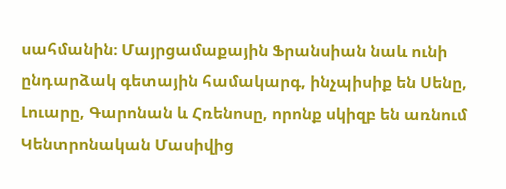սահմանին։ Մայրցամաքային Ֆրանսիան նաև ունի ընդարձակ գետային համակարգ, ինչպիսիք են Սենը, Լուարը, Գարոնան և Հռենոսը, որոնք սկիզբ են առնում Կենտրոնական Մասիվից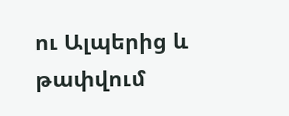ու Ալպերից և թափվում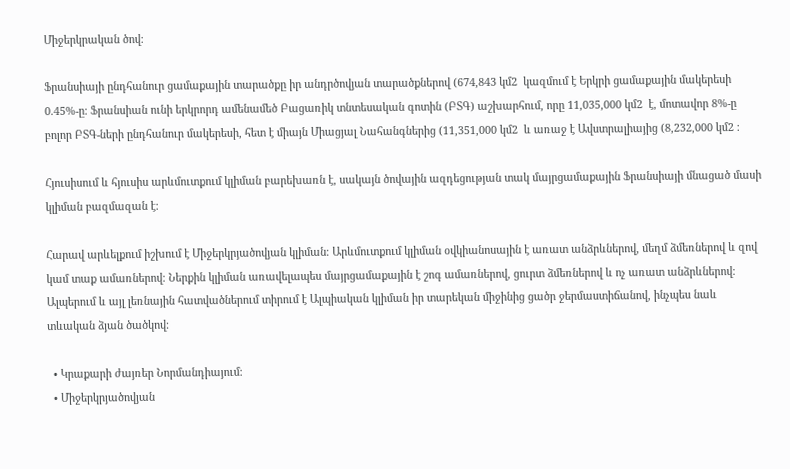Միջերկրական ծով։

Ֆրանսիայի ընդհանուր ցամաքային տարածքը իր անդրծովյան տարածքներով (674,843 կմ2  կազմում է Երկրի ցամաքային մակերեսի 0.45%-ը։ Ֆրանսիան ունի երկրորդ ամենամեծ Բացառիկ տնտեսական գոտին (ԲՏԳ) աշխարհում, որը 11,035,000 կմ2  է, մոտավոր 8%-ը բոլոր ԲՏԳ-ների ընդհանուր մակերեսի, հետ է միայն Միացյալ Նահանգներից (11,351,000 կմ2  և առաջ է Ավստրալիայից (8,232,000 կմ2 ։

Հյուսիսում և հյուսիս արևմուտքում կլիման բարեխառն է, սակայն ծովային ազդեցության տակ մայրցամաքային Ֆրանսիայի մնացած մասի կլիման բազմազան է։

Հարավ արևելքում իշխում է Միջերկրյածովյան կլիման։ Արևմուտքում կլիման օվկիանոսային է առատ անձրևներով, մեղմ ձմեռներով և զով կամ տաք ամառներով։ Ներքին կլիման առավելապես մայրցամաքային է շոգ ամառներով, ցուրտ ձմեռներով և ոչ առատ անձրևներով։ Ալպերում և այլ լեռնային հատվածներում տիրում է Ալպիական կլիման իր տարեկան միջինից ցածր ջերմաստիճանով, ինչպես նաև տևական ձյան ծածկով։

  • Կրաքարի ժայռեր Նորմանդիայում։
  • Միջերկրյածովյան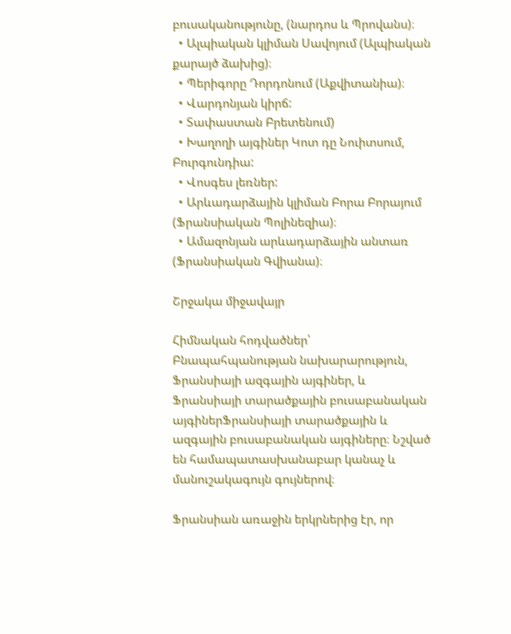բուսականությունը, (նարդոս և Պրովանս)։
  • Ալպիական կլիման Սավոյում (Ալպիական քարայծ ձախից)։
  • Պերիգորը Դորդոնում (Աքվիտանիա)։
  • Վարդոնյան կիրճ:
  • Տափաստան Բրետենում)
  • Խաղողի այգիներ Կոտ դը Նուիտսում, Բուրգունդիա:
  • Վոսգես լեռներ:
  • Արևադարձային կլիման Բորա Բորայում (Ֆրանսիական Պոլինեզիա)։
  • Ամազոնյան արևադարձային անտառ (Ֆրանսիական Գվիանա)։

Շրջակա միջավայր

Հիմնական հոդվածներ՝ Բնապահպանության նախարարություն, Ֆրանսիայի ազգային այգիներ, և Ֆրանսիայի տարածքային բուսաբանական այգիներՖրանսիայի տարածքային և ազգային բուսաբանական այգիները։ Նշված են համապատասխանաբար կանաչ և մանուշակագույն գույներով։

Ֆրանսիան առաջին երկրներից էր, որ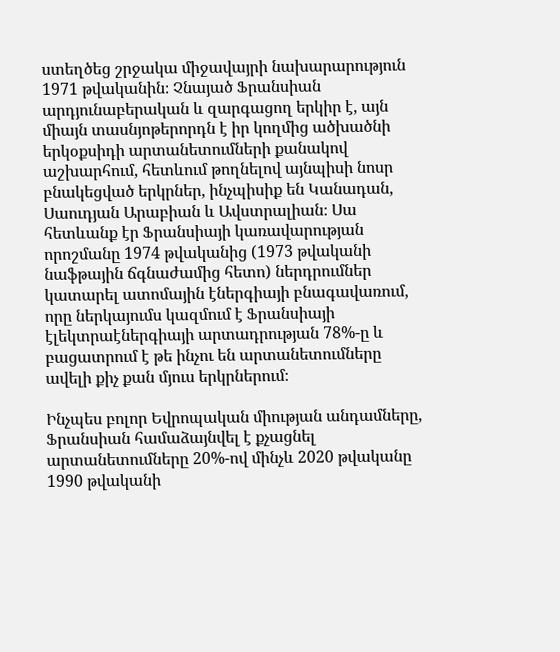ստեղծեց շրջակա միջավայրի նախարարություն 1971 թվականին։ Չնայած Ֆրանսիան արդյունաբերական և զարգացող երկիր է, այն միայն տասնյոթերորդն է իր կողմից ածխածնի երկօքսիդի արտանետումների քանակով աշխարհում, հետևում թողնելով այնպիսի նոսր բնակեցված երկրներ, ինչպիսիք են Կանադան, Սաուդյան Արաբիան և Ավստրալիան։ Սա հետևանք էր Ֆրանսիայի կառավարության որոշմանը 1974 թվականից (1973 թվականի նաֆթային ճգնաժամից հետո) ներդրումներ կատարել ատոմային էներգիայի բնագավառում, որը ներկայումս կազմում է Ֆրանսիայի էլեկտրաէներգիայի արտադրության 78%-ը և բացատրում է թե ինչու են արտանետումները ավելի քիչ քան մյուս երկրներում։

Ինչպես բոլոր Եվրոպական միության անդամները, Ֆրանսիան համաձայնվել է քչացնել արտանետումները 20%-ով մինչև 2020 թվականը 1990 թվականի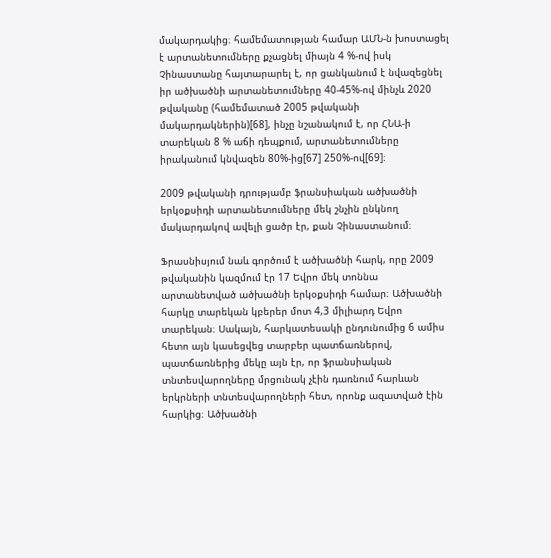մակարդակից։ համեմատության համար ԱՄՆ-ն խոստացել է արտանետումները քչացնել միայն 4 %-ով իսկ Չինաստանը հայտարարել է, որ ցանկանում է նվազեցնել իր ածխածնի արտանետումները 40-45%-ով մինչև 2020 թվականը (համեմատած 2005 թվականի մակարդակներին)[68], ինչը նշանակում է, որ ՀՆԱ-ի տարեկան 8 % աճի դեպքում, արտանետումները իրականում կնվազեն 80%-ից[67] 250%-ով[69]։

2009 թվականի դրությամբ ֆրանսիական ածխածնի երկօքսիդի արտանետումները մեկ շնչին ընկնող մակարդակով ավելի ցածր էր, քան Չինաստանում։

Ֆրասնիսյում նաև գործում է ածխածնի հարկ, որը 2009 թվականին կազմում էր 17 Եվրո մեկ տոննա արտանետված ածխածնի երկօքսիդի համար։ Ածխածնի հարկը տարեկան կբերեր մոտ 4,3 միլիարդ Եվրո տարեկան։ Սակայն, հարկատեսակի ընդունումից 6 ամիս հետո այն կասեցվեց տարբեր պատճառներով, պատճառներից մեկը այն էր, որ ֆրանսիական տնտեսվարողները մրցունակ չէին դառնում հարևան երկրների տնտեսվարողների հետ, որոնք ազատված էին հարկից։ Ածխածնի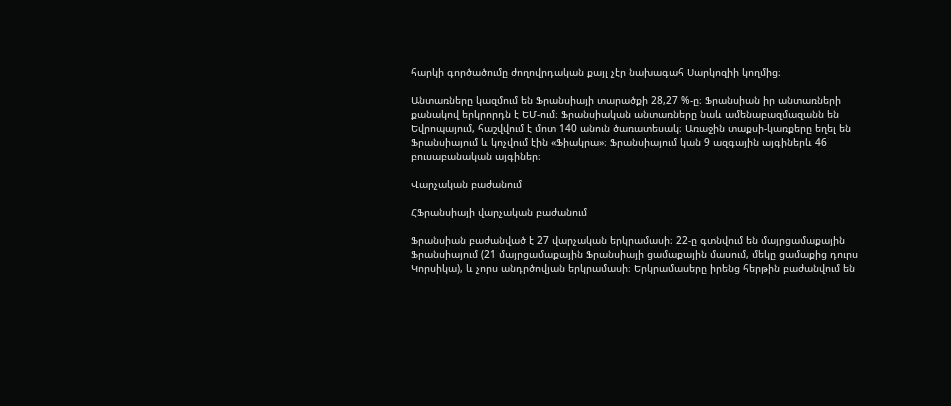հարկի գործածումը ժողովրդական քայլ չէր նախագահ Սարկոզիի կողմից։

Անտառները կազմում են Ֆրանսիայի տարածքի 28,27 %-ը։ Ֆրանսիան իր անտառների քանակով երկրորդն է ԵՄ-ում։ Ֆրանսիական անտառները նաև ամենաբազմազանն են Եվրոպայում, հաշվվում է մոտ 140 անուն ծառատեսակ։ Առաջին տաքսի-կառքերը եղել են Ֆրանսիայում և կոչվում էին «Ֆիակրա»։ Ֆրանսիայում կան 9 ազգային այգիներև 46 բուսաբանական այգիներ։

Վարչական բաժանում

ՀՖրանսիայի վարչական բաժանում

Ֆրանսիան բաժանված է 27 վարչական երկրամասի։ 22-ը գտնվում են մայրցամաքային Ֆրանսիայում (21 մայրցամաքային Ֆրանսիայի ցամաքային մասում, մեկը ցամաքից դուրս Կորսիկա), և չորս անդրծովյան երկրամասի։ Երկրամասերը իրենց հերթին բաժանվում են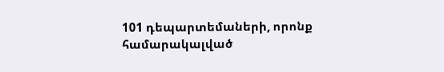101 դեպարտեմաների, որոնք համարակալված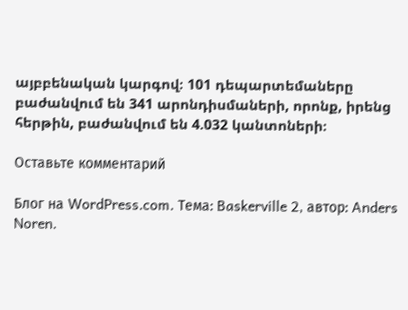այբբենական կարգով։ 101 դեպարտեմաները բաժանվում են 341 արոնդիսմաների, որոնք, իրենց հերթին, բաժանվում են 4.032 կանտոների։

Оставьте комментарий

Блог на WordPress.com. Тема: Baskerville 2, автор: Anders Noren.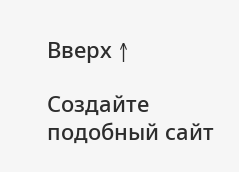Вверх ↑

Создайте подобный сайт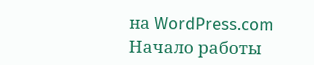на WordPress.com
Начало работы